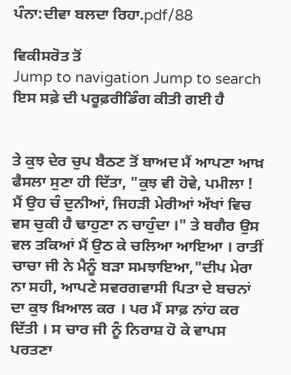ਪੰਨਾ:ਦੀਵਾ ਬਲਦਾ ਰਿਹਾ.pdf/88

ਵਿਕੀਸਰੋਤ ਤੋਂ
Jump to navigation Jump to search
ਇਸ ਸਫ਼ੇ ਦੀ ਪਰੂਫ਼ਰੀਡਿੰਗ ਕੀਤੀ ਗਈ ਹੈ


ਤੇ ਕੁਝ ਦੇਰ ਚੁਪ ਬੈਠਣ ਤੋਂ ਬਾਅਦ ਮੈਂ ਆਪਣਾ ਆਖ਼ ਫੈਸਲਾ ਸੁਣਾ ਹੀ ਦਿੱਤਾ, "ਕੁਝ ਵੀ ਹੋਵੇ, ਪਮੀਲਾ ! ਮੈਂ ਉਹ ਚੰ ਦੁਨੀਆਂ, ਜਿਹੜੀ ਮੇਰੀਆਂ ਅੱਖਾਂ ਵਿਚ ਵਸ ਚੁਕੀ ਹੈ ਢਾਹੁਣਾ ਨ ਚਾਹੁੰਦਾ ।" ਤੇ ਬਗੈਰ ਉਸ ਵਲ ਤਕਿਆਂ ਮੈਂ ਉਠ ਕੇ ਚਲਿਆ ਆਇਆ । ਰਾਤੀਂ ਚਾਚਾ ਜੀ ਨੇ ਮੈਨੂੰ ਬੜਾ ਸਮਝਾਇਆ,"ਦੀਪ ਮੇਰਾ ਨਾ ਸਹੀ, ਆਪਣੇ ਸਵਰਗਵਾਸੀ ਪਿਤਾ ਦੇ ਬਚਨਾਂ ਦਾ ਕੁਝ ਖ਼ਿਆਲ ਕਰ । ਪਰ ਮੈਂ ਸਾਫ਼ ਨਾਂਹ ਕਰ ਦਿੱਤੀ । ਸ ਚਾਰ ਜੀ ਨੂੰ ਨਿਰਾਸ਼ ਹੋ ਕੇ ਵਾਪਸ ਪਰਤਣਾ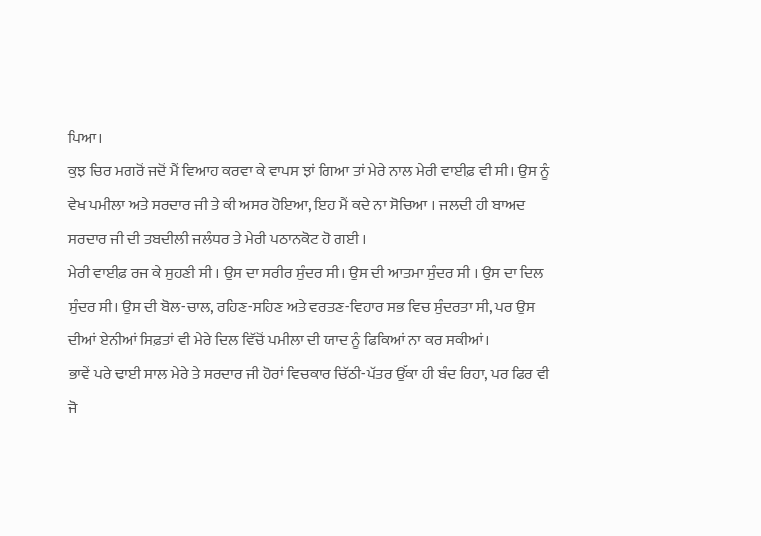ਪਿਆ।
ਕੁਝ ਚਿਰ ਮਗਰੋਂ ਜਦੋਂ ਮੈਂ ਵਿਆਹ ਕਰਵਾ ਕੇ ਵਾਪਸ ਝਾਂ ਗਿਆ ਤਾਂ ਮੇਰੇ ਨਾਲ ਮੇਰੀ ਵਾਈਫ਼ ਵੀ ਸੀ। ਉਸ ਨੂੰ ਵੇਖ ਪਮੀਲਾ ਅਤੇ ਸਰਦਾਰ ਜੀ ਤੇ ਕੀ ਅਸਰ ਹੋਇਆ, ਇਹ ਮੈਂ ਕਦੇ ਨਾ ਸੋਚਿਆ । ਜਲਦੀ ਹੀ ਬਾਅਦ ਸਰਦਾਰ ਜੀ ਦੀ ਤਬਦੀਲੀ ਜਲੰਧਰ ਤੇ ਮੇਰੀ ਪਠਾਨਕੋਟ ਹੋ ਗਈ ।
ਮੇਰੀ ਵਾਈਫ਼ ਰਜ ਕੇ ਸੁਹਣੀ ਸੀ । ਉਸ ਦਾ ਸਰੀਰ ਸੁੰਦਰ ਸੀ। ਉਸ ਦੀ ਆਤਮਾ ਸੁੰਦਰ ਸੀ । ਉਸ ਦਾ ਦਿਲ ਸੁੰਦਰ ਸੀ। ਉਸ ਦੀ ਬੋਲ-ਚਾਲ, ਰਹਿਣ-ਸਹਿਣ ਅਤੇ ਵਰਤਣ-ਵਿਹਾਰ ਸਭ ਵਿਚ ਸੁੰਦਰਤਾ ਸੀ, ਪਰ ਉਸ ਦੀਆਂ ਏਨੀਆਂ ਸਿਫ਼ਤਾਂ ਵੀ ਮੇਰੇ ਦਿਲ ਵਿੱਚੋਂ ਪਮੀਲਾ ਦੀ ਯਾਦ ਨੂੰ ਫਿਕਿਆਂ ਨਾ ਕਰ ਸਕੀਆਂ।
ਭਾਵੇਂ ਪਰੇ ਢਾਈ ਸਾਲ ਮੇਰੇ ਤੇ ਸਰਦਾਰ ਜੀ ਹੋਰਾਂ ਵਿਚਕਾਰ ਚਿੱਠੀ-ਪੱਤਰ ਉੱਕਾ ਹੀ ਬੰਦ ਰਿਹਾ, ਪਰ ਫਿਰ ਵੀ ਜੋ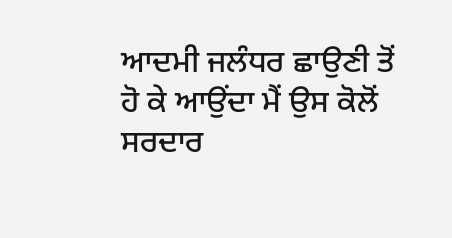ਆਦਮੀ ਜਲੰਧਰ ਛਾਉਣੀ ਤੋਂ ਹੋ ਕੇ ਆਉਂਦਾ ਮੈਂ ਉਸ ਕੋਲੋਂ ਸਰਦਾਰ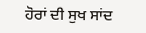ਹੋਰਾਂ ਦੀ ਸੁਖ ਸਾਂਦ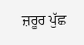ਜ਼ਰੂਰ ਪੁੱਛ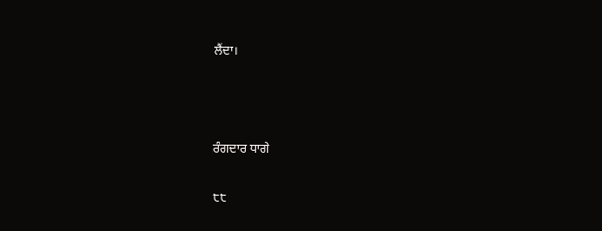ਲੈਂਦਾ।



ਰੰਗਦਾਰ ਧਾਗੇ

੮੮